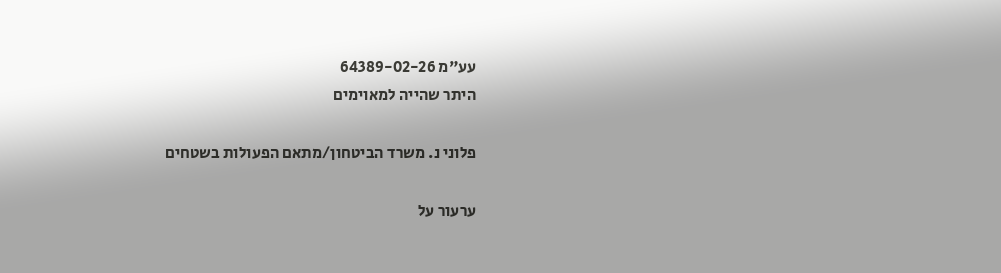עע"מ 64389-02-26
היתר שהייה למאוימים

פלוני נ. משרד הביטחון/מתאם הפעולות בשטחים

ערעור על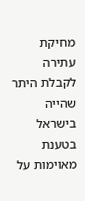מחיקת עתירה לקבלת היתר שהייה בישראל בטענת מאוימות על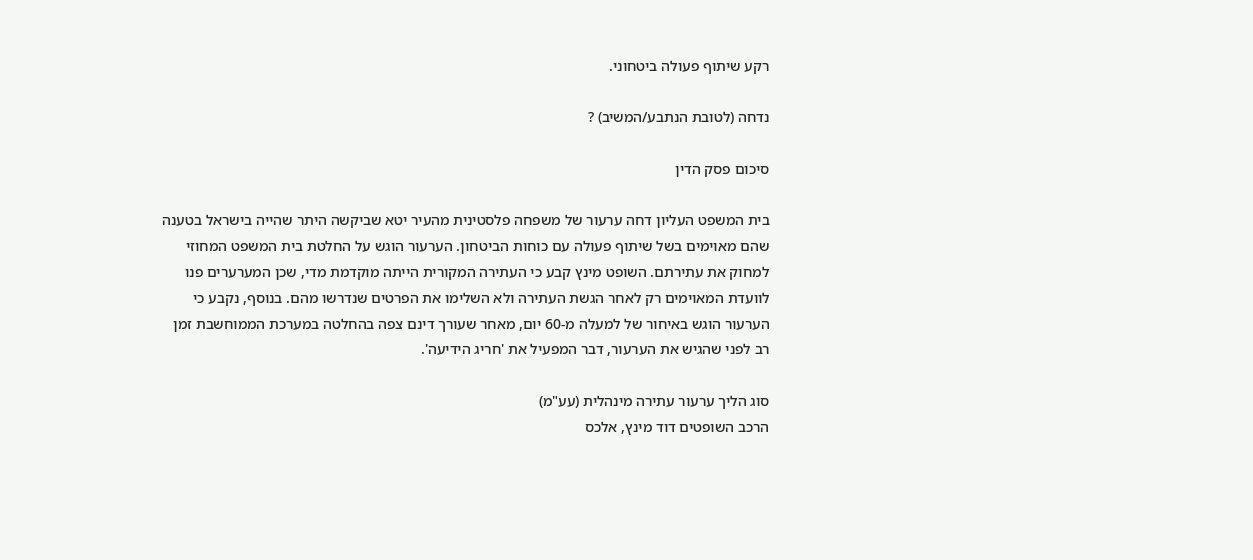רקע שיתוף פעולה ביטחוני.

נדחה (לטובת הנתבע/המשיב) ?

סיכום פסק הדין

בית המשפט העליון דחה ערעור של משפחה פלסטינית מהעיר יטא שביקשה היתר שהייה בישראל בטענה שהם מאוימים בשל שיתוף פעולה עם כוחות הביטחון. הערעור הוגש על החלטת בית המשפט המחוזי למחוק את עתירתם. השופט מינץ קבע כי העתירה המקורית הייתה מוקדמת מדי, שכן המערערים פנו לוועדת המאוימים רק לאחר הגשת העתירה ולא השלימו את הפרטים שנדרשו מהם. בנוסף, נקבע כי הערעור הוגש באיחור של למעלה מ-60 יום, מאחר שעורך דינם צפה בהחלטה במערכת הממוחשבת זמן רב לפני שהגיש את הערעור, דבר המפעיל את 'חריג הידיעה'.

סוג הליך ערעור עתירה מינהלית (עע"מ)
הרכב השופטים דוד מינץ, אלכס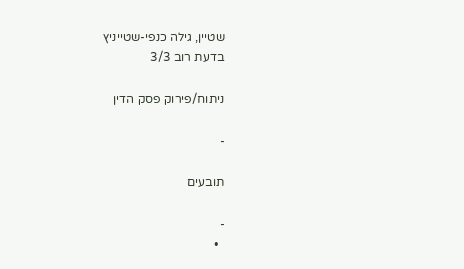שטיין, גילה כנפי-שטייניץ
בדעת רוב 3/3

ניתוח/פירוק פסק הדין

-

תובעים

-
  •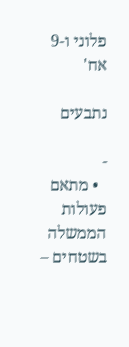פלוני ו-9 אח'

נתבעים

-
  • מתאם פעולות הממשלה בשטחים –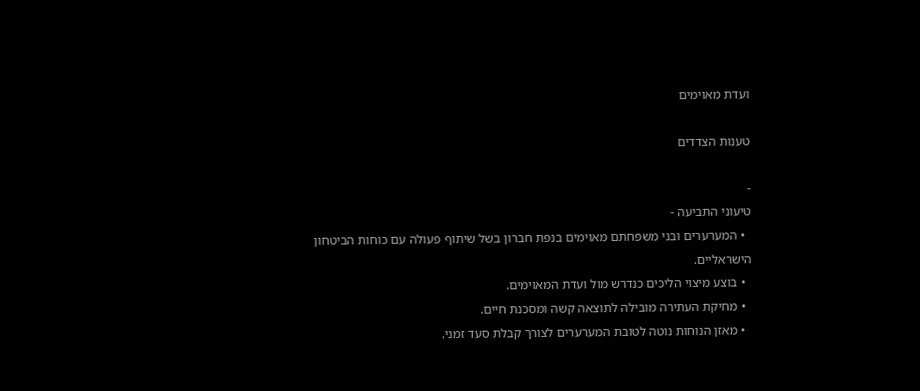ועדת מאוימים

טענות הצדדים

-
טיעוני התביעה -
  • המערערים ובני משפחתם מאוימים בנפת חברון בשל שיתוף פעולה עם כוחות הביטחון הישראליים.
  • בוצע מיצוי הליכים כנדרש מול ועדת המאוימים.
  • מחיקת העתירה מובילה לתוצאה קשה ומסכנת חיים.
  • מאזן הנוחות נוטה לטובת המערערים לצורך קבלת סעד זמני.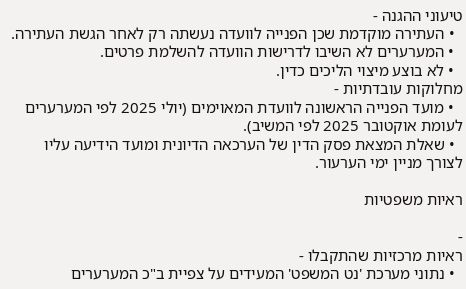טיעוני ההגנה -
  • העתירה מוקדמת שכן הפנייה לוועדה נעשתה רק לאחר הגשת העתירה.
  • המערערים לא השיבו לדרישות הוועדה להשלמת פרטים.
  • לא בוצע מיצוי הליכים כדין.
מחלוקות עובדתיות -
  • מועד הפנייה הראשונה לוועדת המאוימים (יולי 2025 לפי המערערים לעומת אוקטובר 2025 לפי המשיב).
  • שאלת המצאת פסק הדין של הערכאה הדיונית ומועד הידיעה עליו לצורך מניין ימי הערעור.

ראיות משפטיות

-
ראיות מרכזיות שהתקבלו -
  • נתוני מערכת 'נט המשפט' המעידים על צפיית ב"כ המערערים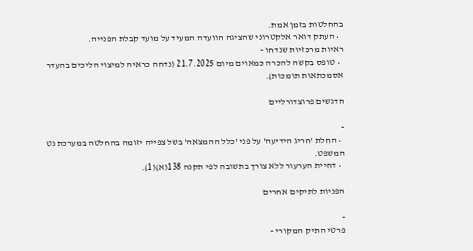בהחלטות בזמן אמת.
  • העתק דואר אלקטרוני שהציגה הוועדה המעיד על מועד קבלת הפנייה.
ראיות מרכזיות שנדחו -
  • טופס בקשה להכרה כמאוים מיום 21.7.2025 (נדחה כראיה למיצוי הליכים בהעדר אסמכתאות תומכות).

הדגשים פרוצדורליים

-
  • החלת 'חריג הידיעה' על פני 'כלל ההמצאה' בשל צפייה יזומה בהחלטה במערכת נט המשפט.
  • דחיית הערעור ללא צורך בתשובה לפי תקנה 138(א)(1).

הפניות לתיקים אחרים

-
פרטי התיק המקורי -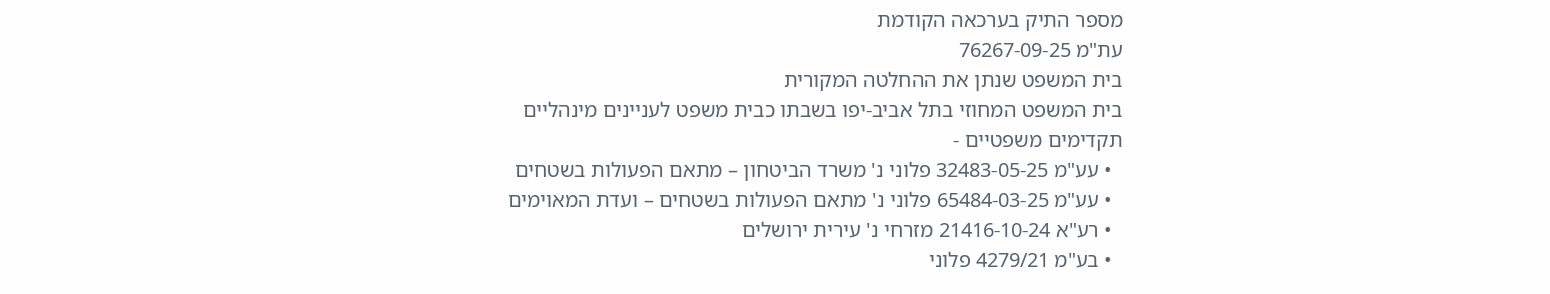מספר התיק בערכאה הקודמת
עת"מ 76267-09-25
בית המשפט שנתן את ההחלטה המקורית
בית המשפט המחוזי בתל אביב-יפו בשבתו כבית משפט לעניינים מינהליים
תקדימים משפטיים -
  • עע"מ 32483-05-25 פלוני נ' משרד הביטחון – מתאם הפעולות בשטחים
  • עע"מ 65484-03-25 פלוני נ' מתאם הפעולות בשטחים – ועדת המאוימים
  • רע"א 21416-10-24 מזרחי נ' עירית ירושלים
  • בע"מ 4279/21 פלוני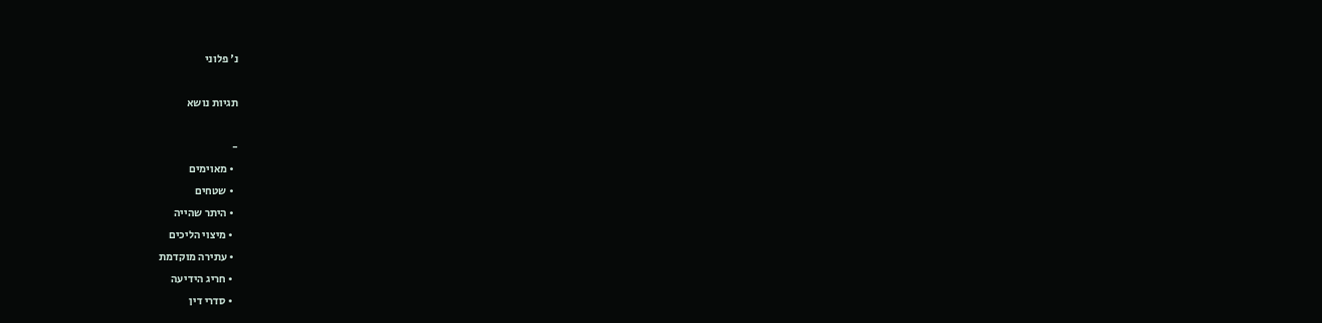נ' פלוני

תגיות נושא

-
  • מאוימים
  • שטחים
  • היתר שהייה
  • מיצוי הליכים
  • עתירה מוקדמת
  • חריג הידיעה
  • סדרי דין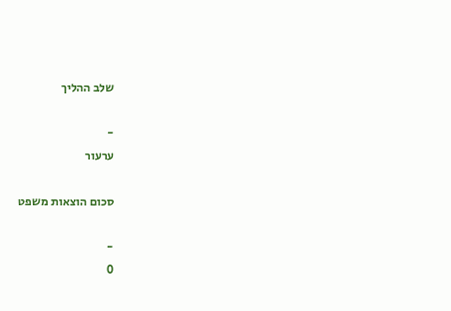שלב ההליך

-
ערעור

סכום הוצאות משפט

-
0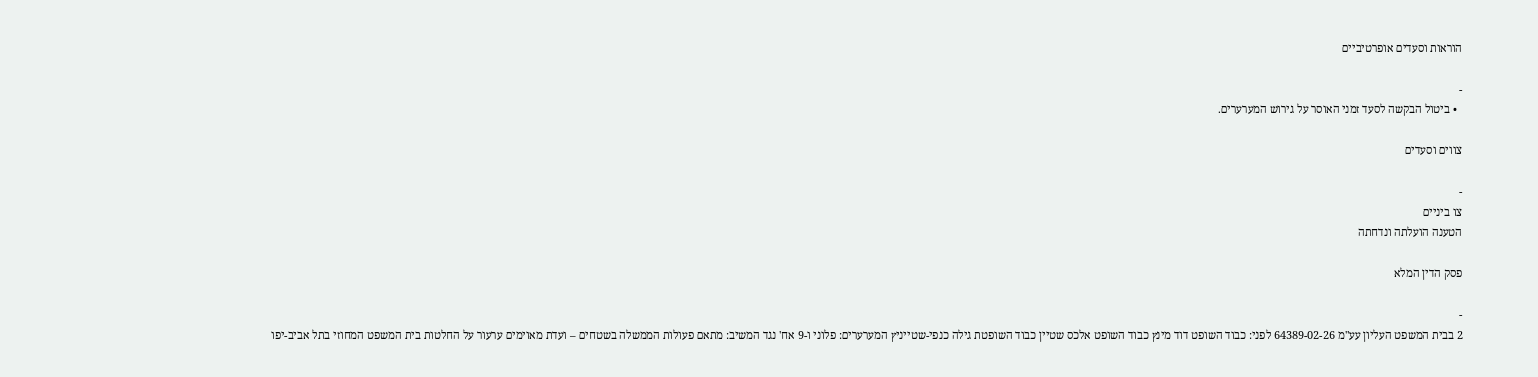הוראות וסעדים אופרטיביים

-
  • ביטול הבקשה לסעד זמני האוסר על גירוש המערערים.

צווים וסעדים

-
צו ביניים
הטענה הועלתה ונדחתה

פסק הדין המלא

-
2 בבית המשפט העליון עע"מ 64389-02-26 לפני: כבוד השופט דוד מינץ כבוד השופט אלכס שטיין כבוד השופטת גילה כנפי-שטייניץ המערערים: פלוני ו-9 אח' נגד המשיב: מתאם פעולות הממשלה בשטחים – ועדת מאוימים ערעור על החלטות בית המשפט המחוזי בתל אביב-יפו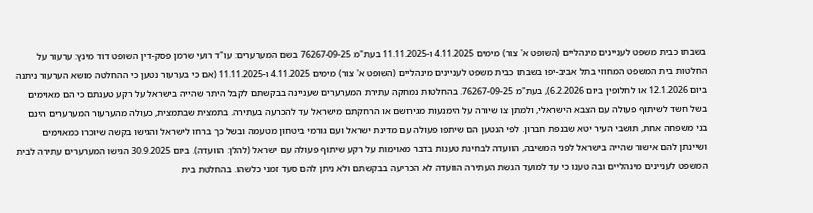בשבתו כבית משפט לעניינים מינהליים (השופט א' צור) מימים 4.11.2025 ו-11.11.2025 בעת"מ 76267-09-25 בשם המערערים: עו"ד רועי שרמן פסק-דין השופט דוד מינץ: ערעור על החלטות בית המשפט המחוזי בתל אביב-יפו בשבתו כבית משפט לעניינים מינהליים (השופט א' צור) מימים 4.11.2025 ו-11.11.2025 (אם כי בערעור נטען כי ההחלטה מושא הערעור ניתנה ביום 12.1.2026 או לחלופין ביום 6.2.2026), בעת"מ 76267-09-25. בהחלטות נמחקה עתירת המערערים שעניינה בבקשתם לקבל היתר שהייה בישראל על רקע טענתם כי הם מאוימים בשל חשד לשיתוף פעולה עם הצבא הישראלי, ולמתן צו שיורה על הימנעות מגירושם או הרחקתם מישראל עד להכרעה בעתירה. בתמצית שבתמצית, כעולה מהערעור המערערים הינם בני משפחה אחת, תושבי העיר יטא שבנפת חברון. לפי הנטען הם שיתפו פעולה עם מדינת ישראל ועם גורמי ביטחון מטעמה ובשל כך ברחו לישראל והגישו בקשה שיוכרו כמאוימים ושיינתן להם אישור שהייה בישראל לפני המשיבה, הוועדה לבחינת טענות בדבר מאוימות על רקע שיתוף פעולה עם ישראל (להלן: הוועדה). ביום 30.9.2025 הגישו המערערים עתירה לבית המשפט לעניינים מינהליים ובה טענו כי עד למועד הגשת העתירה הוועדה לא הכריעה בבקשתם ולא ניתן להם סעד זמני כלשהו. בהחלטת בית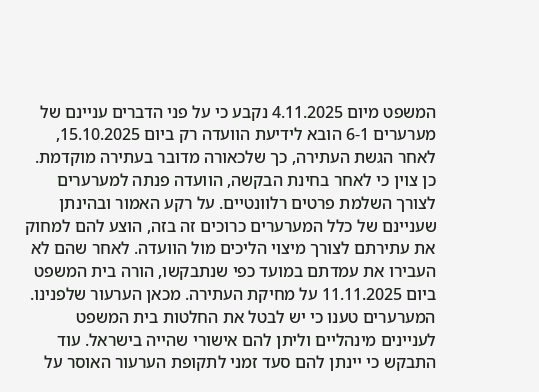המשפט מיום 4.11.2025 נקבע כי על פני הדברים עניינם של מערערים 6-1 הובא לידיעת הוועדה רק ביום 15.10.2025, לאחר הגשת העתירה, כך שלכאורה מדובר בעתירה מוקדמת. כן צוין כי לאחר בחינת הבקשה, הוועדה פנתה למערערים לצורך השלמת פרטים רלוונטיים. על רקע האמור ובהינתן שעניינם של כלל המערערים כרוכים זה בזה, הוצע להם למחוק את עתירתם לצורך מיצוי הליכים מול הוועדה. לאחר שהם לא העבירו את עמדתם במועד כפי שנתבקשו, הורה בית המשפט ביום 11.11.2025 על מחיקת העתירה. מכאן הערעור שלפנינו. המערערים טענו כי יש לבטל את החלטות בית המשפט לעניינים מינהליים וליתן להם אישורי שהייה בישראל. עוד התבקש כי יינתן להם סעד זמני לתקופת הערעור האוסר על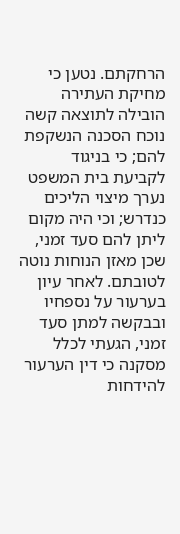הרחקתם. נטען כי מחיקת העתירה הובילה לתוצאה קשה נוכח הסכנה הנשקפת להם; כי בניגוד לקביעת בית המשפט נערך מיצוי הליכים כנדרש; וכי היה מקום ליתן להם סעד זמני, שכן מאזן הנוחות נוטה לטובתם. לאחר עיון בערעור על נספחיו ובבקשה למתן סעד זמני, הגעתי לכלל מסקנה כי דין הערעור להידחות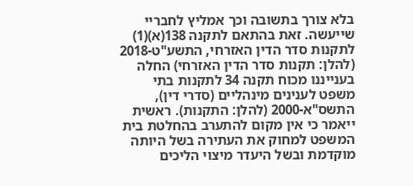בלא צורך בתשובה וכך אמליץ לחבריי שייעשה. זאת בהתאם לתקנה 138(א)(1) לתקנות סדר הדין האזרחי, התשע"ט-2018 (להלן: תקנות סדר הדין האזרחי) החלה בענייננו מכוח תקנה 34 לתקנות בתי משפט לענינים מינהליים (סדרי דין), התשס"א-2000 (להלן: התקנות). ראשית ייאמר כי אין מקום להתערב בהחלטת בית המשפט למחוק את העתירה בשל היותה מוקדמת ובשל היעדר מיצוי הליכים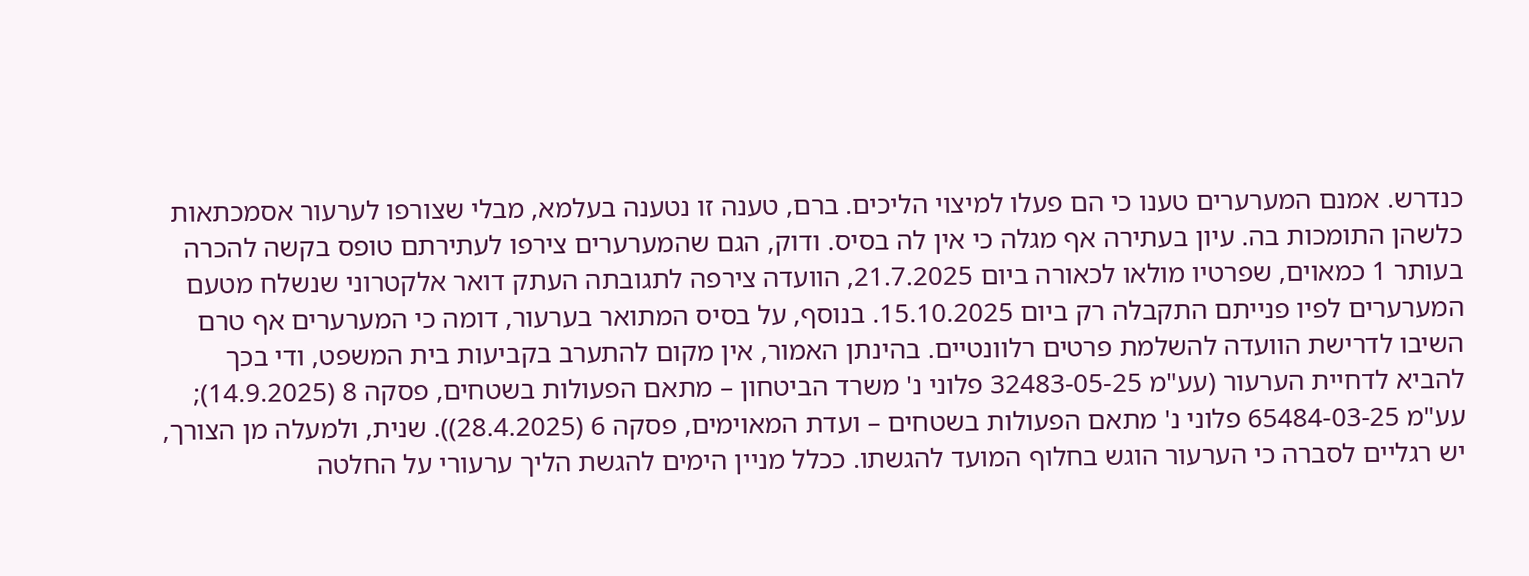כנדרש. אמנם המערערים טענו כי הם פעלו למיצוי הליכים. ברם, טענה זו נטענה בעלמא, מבלי שצורפו לערעור אסמכתאות כלשהן התומכות בה. עיון בעתירה אף מגלה כי אין לה בסיס. ודוק, הגם שהמערערים צירפו לעתירתם טופס בקשה להכרה בעותר 1 כמאוים, שפרטיו מולאו לכאורה ביום 21.7.2025, הוועדה צירפה לתגובתה העתק דואר אלקטרוני שנשלח מטעם המערערים לפיו פנייתם התקבלה רק ביום 15.10.2025. בנוסף, על בסיס המתואר בערעור, דומה כי המערערים אף טרם השיבו לדרישת הוועדה להשלמת פרטים רלוונטיים. בהינתן האמור, אין מקום להתערב בקביעות בית המשפט, ודי בכך להביא לדחיית הערעור (עע"מ 32483-05-25 פלוני נ' משרד הביטחון – מתאם הפעולות בשטחים, פסקה 8 (14.9.2025); עע"מ 65484-03-25 פלוני נ' מתאם הפעולות בשטחים – ועדת המאוימים, פסקה 6 (28.4.2025)). שנית, ולמעלה מן הצורך, יש רגליים לסברה כי הערעור הוגש בחלוף המועד להגשתו. ככלל מניין הימים להגשת הליך ערעורי על החלטה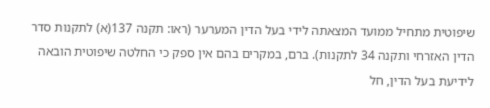שיפוטית מתחיל ממועד המצאתה לידי בעל הדין המערער (ראו: תקנה 137(א) לתקנות סדר הדין האזרחי ותקנה 34 לתקנות). ברם, במקרים בהם אין ספק כי החלטה שיפוטית הובאה לידיעת בעל הדין, חל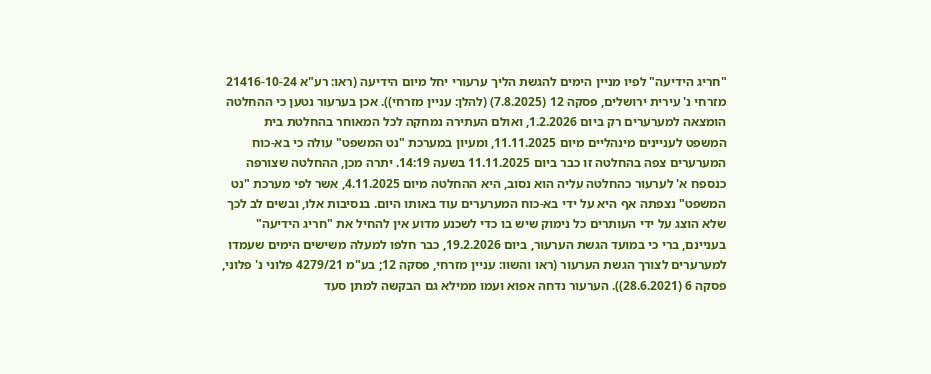"חריג הידיעה" לפיו מניין הימים להגשת הליך ערעורי יחל מיום הידיעה (ראו: רע"א 21416-10-24 מזרחי נ' עירית ירושלים, פסקה 12 (7.8.2025) (להלן: עניין מזרחי)). אכן בערעור נטען כי ההחלטה הומצאה למערערים רק ביום 1.2.2026, ואולם העתירה נמחקה לכל המאוחר בהחלטת בית המשפט לעניינים מינהליים מיום 11.11.2025, ומעיון במערכת "נט המשפט" עולה כי בא-כוח המערערים צפה בהחלטה זו כבר ביום 11.11.2025 בשעה 14:19. יתרה מכן, ההחלטה שצורפה כנספח א' לערעור כהחלטה עליה הוא נסוב, היא ההחלטה מיום 4.11.2025, אשר לפי מערכת "נט המשפט" נצפתה אף היא על ידי בא-כוח המערערים עוד באותו היום. בנסיבות אלו, ובשים לב לכך שלא הוצג על ידי העותרים כל נימוק שיש בו כדי לשכנע מדוע אין להחיל את "חריג הידיעה" בעניינם, ברי כי במועד הגשת הערעור, ביום 19.2.2026, כבר חלפו למעלה משישים הימים שעמדו למערערים לצורך הגשת הערעור (ראו והשוו: עניין מזרחי, פסקה 12; בע"מ 4279/21 פלוני נ' פלוני, פסקה 6 (28.6.2021)). הערעור נדחה אפוא ועמו ממילא גם הבקשה למתן סעד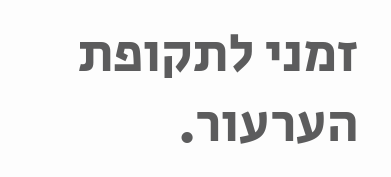זמני לתקופת הערעור.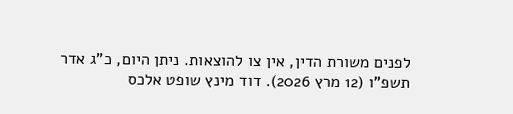לפנים משורת הדין, אין צו להוצאות. ניתן היום, כ"ג אדר תשפ"ו (12 מרץ 2026). דוד מינץ שופט אלכס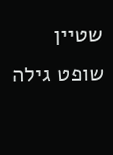שטיין שופט גילה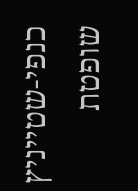כנפי-שטייניץ שופטת